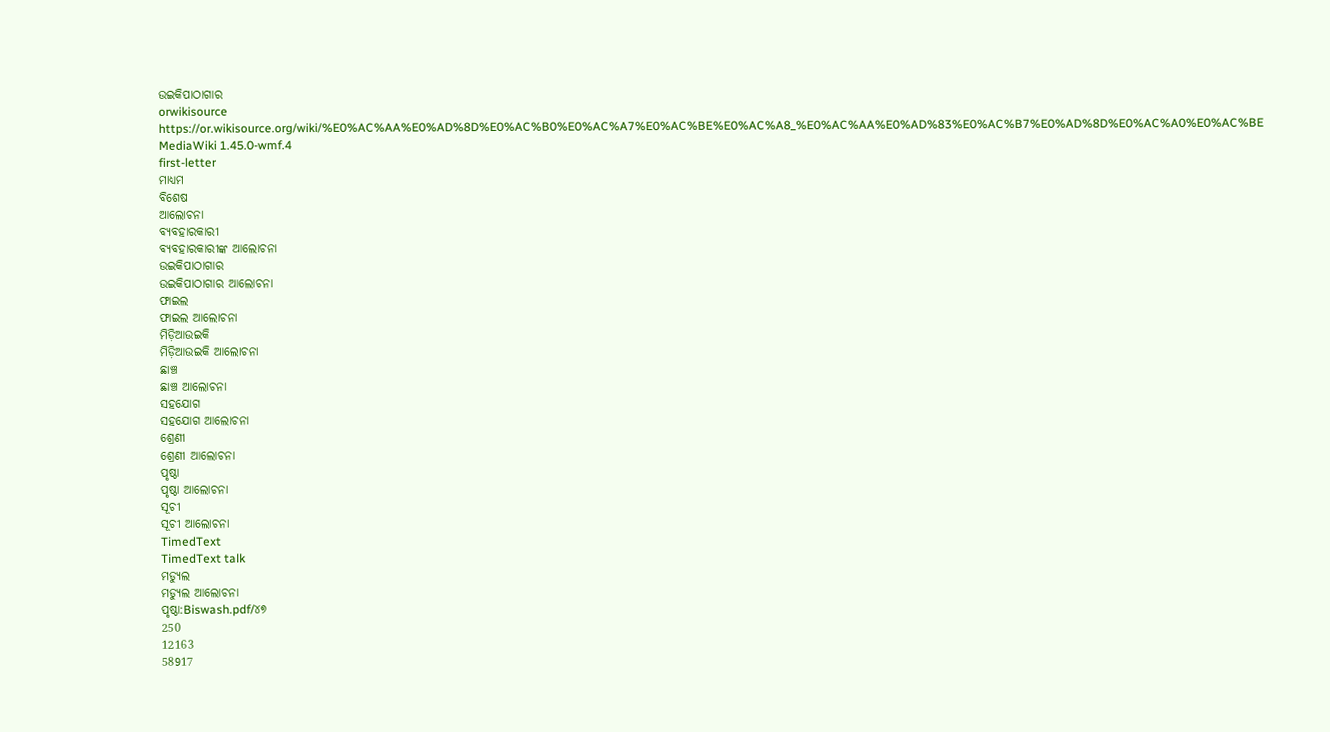ଉଇକିପାଠାଗାର
orwikisource
https://or.wikisource.org/wiki/%E0%AC%AA%E0%AD%8D%E0%AC%B0%E0%AC%A7%E0%AC%BE%E0%AC%A8_%E0%AC%AA%E0%AD%83%E0%AC%B7%E0%AD%8D%E0%AC%A0%E0%AC%BE
MediaWiki 1.45.0-wmf.4
first-letter
ମାଧ୍ୟମ
ବିଶେଷ
ଆଲୋଚନା
ବ୍ୟବହାରକାରୀ
ବ୍ୟବହାରକାରୀଙ୍କ ଆଲୋଚନା
ଉଇକିପାଠାଗାର
ଉଇକିପାଠାଗାର ଆଲୋଚନା
ଫାଇଲ
ଫାଇଲ ଆଲୋଚନା
ମିଡ଼ିଆଉଇକି
ମିଡ଼ିଆଉଇକି ଆଲୋଚନା
ଛାଞ୍ଚ
ଛାଞ୍ଚ ଆଲୋଚନା
ସହଯୋଗ
ସହଯୋଗ ଆଲୋଚନା
ଶ୍ରେଣୀ
ଶ୍ରେଣୀ ଆଲୋଚନା
ପୃଷ୍ଠା
ପୃଷ୍ଠା ଆଲୋଚନା
ସୂଚୀ
ସୂଚୀ ଆଲୋଚନା
TimedText
TimedText talk
ମଡ୍ୟୁଲ
ମଡ୍ୟୁଲ ଆଲୋଚନା
ପୃଷ୍ଠା:Biswash.pdf/୪୭
250
12163
58917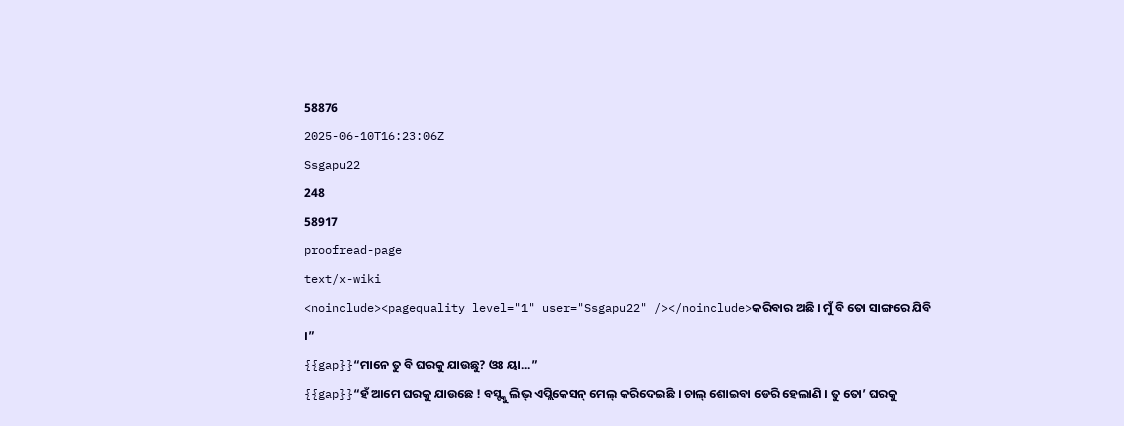58876
2025-06-10T16:23:06Z
Ssgapu22
248
58917
proofread-page
text/x-wiki
<noinclude><pagequality level="1" user="Ssgapu22" /></noinclude>କରିବାର ଅଛି । ମୁଁ ବି ତୋ ସାଙ୍ଗରେ ଯିବି ।”
{{gap}}“ମାନେ ତୁ ବି ଘରକୁ ଯାଉଛୁ? ଓଃ ୟା...”
{{gap}}“ହଁ ଆମେ ଘରକୁ ଯାଉଛେ ! ବସ୍ଙ୍କୁ ଲିଭ୍ ଏପ୍ଲିକେସନ୍ ମେଲ୍ କରିଦେଇଛି । ଚାଲ୍ ଶୋଇବା ଡେରି ହେଲାଣି । ତୁ ତୋ’ ଘରକୁ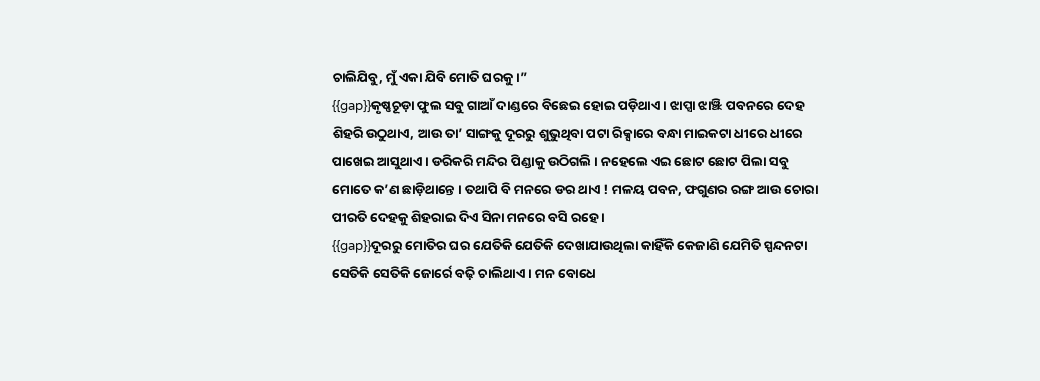ଚାଲିଯିବୁ, ମୁଁ ଏକା ଯିବି ମୋତି ଘରକୁ ।”
{{gap}}କୃଷ୍ଣଚୂଡ଼ା ଫୁଲ ସବୁ ଗାଆଁ ଦାଣ୍ଡରେ ବିଛେଇ ହୋଇ ପଡ଼ିଥାଏ । ଝାପ୍ସା ଝାଞ୍ଝି ପବନରେ ଦେହ ଶିହରି ଉଠୁଥାଏ, ଆଉ ତା’ ସାଙ୍ଗକୁ ଦୂରରୁ ଶୁଭୁଥିବା ପଟା ରିକ୍ସାରେ ବନ୍ଧା ମାଇକଟା ଧୀରେ ଧୀରେ ପାଖେଇ ଆସୁଥାଏ । ଡରିକରି ମନ୍ଦିର ପିଣ୍ଡାକୁ ଉଠିଗଲି । ନହେଲେ ଏଇ ଛୋଟ ଛୋଟ ପିଲା ସବୁ ମୋତେ କ’ଣ ଛାଡ଼ିଥାନ୍ତେ । ତଥାପି ବି ମନରେ ଡର ଥାଏ ! ମଳୟ ପବନ, ଫଗୁଣର ରଙ୍ଗ ଆଉ ଚୋରା ପୀରତି ଦେହକୁ ଶିହରାଇ ଦିଏ ସିନା ମନରେ ବସି ରହେ ।
{{gap}}ଦୂରରୁ ମୋତିର ଘର ଯେତିକି ଯେତିକି ଦେଖାଯାଉଥିଲା କାହିଁକି କେଜାଣି ଯେମିତି ସ୍ପନ୍ଦନଟା ସେତିକି ସେତିକି ଜୋର୍ରେ ବଢ଼ି ଚାଲିଥାଏ । ମନ ବୋଧେ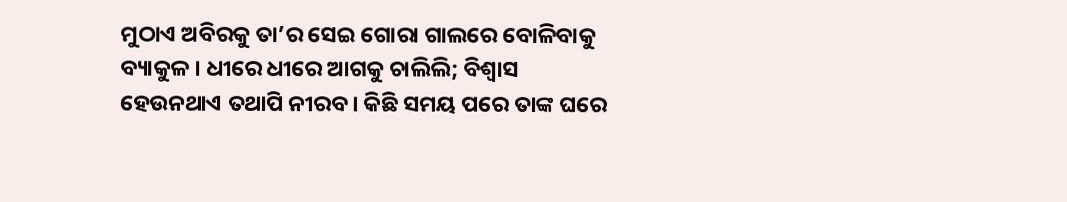ମୁଠାଏ ଅବିରକୁ ତା’ର ସେଇ ଗୋରା ଗାଲରେ ବୋଳିବାକୁ ବ୍ୟାକୁଳ । ଧୀରେ ଧୀରେ ଆଗକୁ ଚାଲିଲି; ବିଶ୍ୱାସ ହେଉନଥାଏ ତଥାପି ନୀରବ। କିଛି ସମୟ ପରେ ତାଙ୍କ ଘରେ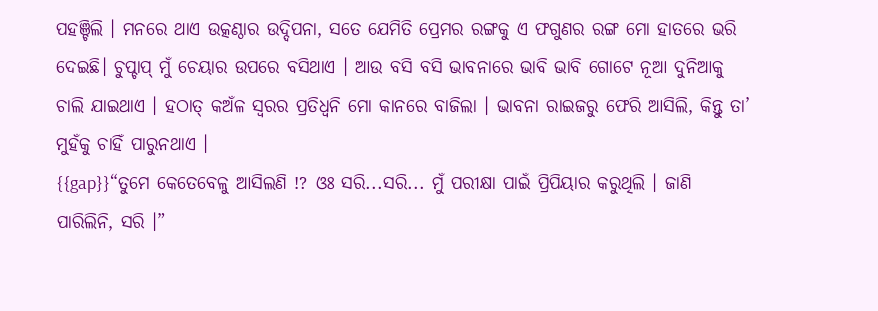ପହଞ୍ଚିଲି । ମନରେ ଥାଏ ଉତ୍କଣ୍ଠାର ଉଦ୍ଦିପନା, ସତେ ଯେମିତି ପ୍ରେମର ରଙ୍ଗକୁ ଏ ଫଗୁଣର ରଙ୍ଗ ମୋ ହାତରେ ଭରି ଦେଇଛି। ଚୁପ୍ଚାପ୍ ମୁଁ ଚେୟାର ଉପରେ ବସିଥାଏ । ଆଉ ବସି ବସି ଭାବନାରେ ଭାବି ଭାବି ଗୋଟେ ନୂଆ ଦୁନିଆକୁ ଚାଲି ଯାଇଥାଏ । ହଠାତ୍ କଅଁଳ ସ୍ୱରର ପ୍ରତିଧ୍ୱନି ମୋ କାନରେ ବାଜିଲା । ଭାବନା ରାଇଜରୁ ଫେରି ଆସିଲି, କିନ୍ତୁ ତା’ ମୁହଁକୁ ଚାହିଁ ପାରୁନଥାଏ ।
{{gap}}“ତୁମେ କେତେବେଳୁ ଆସିଲଣି !? ଓଃ ସରି...ସରି... ମୁଁ ପରୀକ୍ଷା ପାଇଁ ପ୍ରିପିୟାର କରୁଥିଲି । ଜାଣି ପାରିଲିନି, ସରି ।”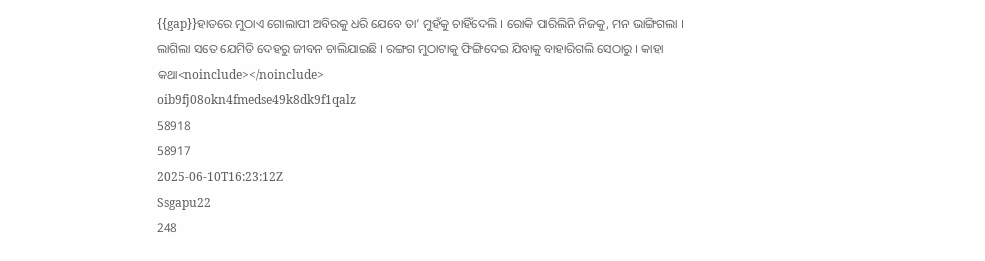{{gap}}ହାତରେ ମୁଠାଏ ଗୋଲାପୀ ଅବିରକୁ ଧରି ଯେବେ ତା’ ମୁହଁକୁ ଚାହିଁଦେଲି । ରୋକି ପାରିଲିନି ନିଜକୁ, ମନ ଭାଙ୍ଗିଗଲା । ଲାଗିଲା ସତେ ଯେମିତି ଦେହରୁ ଜୀବନ ଚାଲିଯାଇଛି । ରଙ୍ଗଗ ମୁଠାଟାକୁ ଫିଙ୍ଗିଦେଇ ଯିବାକୁ ବାହାରିଗଲି ସେଠାରୁ । କାହା କଥା<noinclude></noinclude>
oib9fj08okn4fmedse49k8dk9f1qalz
58918
58917
2025-06-10T16:23:12Z
Ssgapu22
248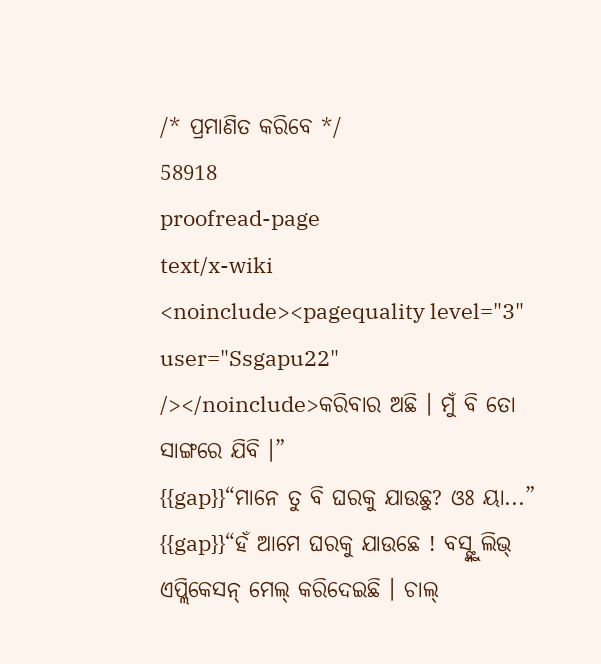/* ପ୍ରମାଣିତ କରିବେ */
58918
proofread-page
text/x-wiki
<noinclude><pagequality level="3" user="Ssgapu22" /></noinclude>କରିବାର ଅଛି । ମୁଁ ବି ତୋ ସାଙ୍ଗରେ ଯିବି ।”
{{gap}}“ମାନେ ତୁ ବି ଘରକୁ ଯାଉଛୁ? ଓଃ ୟା...”
{{gap}}“ହଁ ଆମେ ଘରକୁ ଯାଉଛେ ! ବସ୍ଙ୍କୁ ଲିଭ୍ ଏପ୍ଲିକେସନ୍ ମେଲ୍ କରିଦେଇଛି । ଚାଲ୍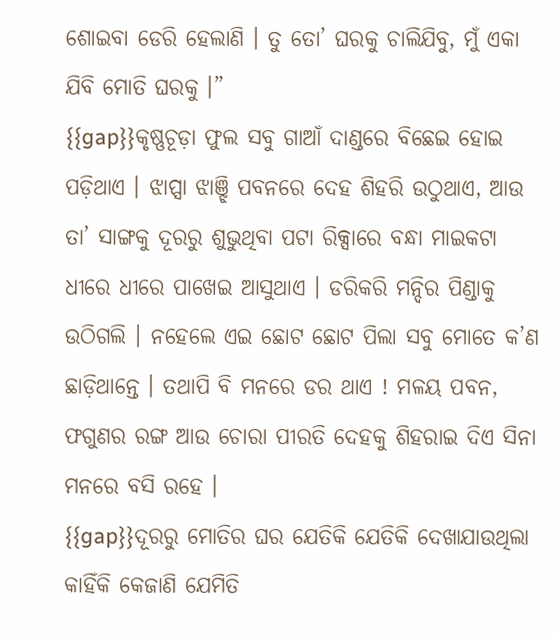ଶୋଇବା ଡେରି ହେଲାଣି । ତୁ ତୋ’ ଘରକୁ ଚାଲିଯିବୁ, ମୁଁ ଏକା ଯିବି ମୋତି ଘରକୁ ।”
{{gap}}କୃଷ୍ଣଚୂଡ଼ା ଫୁଲ ସବୁ ଗାଆଁ ଦାଣ୍ଡରେ ବିଛେଇ ହୋଇ ପଡ଼ିଥାଏ । ଝାପ୍ସା ଝାଞ୍ଝି ପବନରେ ଦେହ ଶିହରି ଉଠୁଥାଏ, ଆଉ ତା’ ସାଙ୍ଗକୁ ଦୂରରୁ ଶୁଭୁଥିବା ପଟା ରିକ୍ସାରେ ବନ୍ଧା ମାଇକଟା ଧୀରେ ଧୀରେ ପାଖେଇ ଆସୁଥାଏ । ଡରିକରି ମନ୍ଦିର ପିଣ୍ଡାକୁ ଉଠିଗଲି । ନହେଲେ ଏଇ ଛୋଟ ଛୋଟ ପିଲା ସବୁ ମୋତେ କ’ଣ ଛାଡ଼ିଥାନ୍ତେ । ତଥାପି ବି ମନରେ ଡର ଥାଏ ! ମଳୟ ପବନ, ଫଗୁଣର ରଙ୍ଗ ଆଉ ଚୋରା ପୀରତି ଦେହକୁ ଶିହରାଇ ଦିଏ ସିନା ମନରେ ବସି ରହେ ।
{{gap}}ଦୂରରୁ ମୋତିର ଘର ଯେତିକି ଯେତିକି ଦେଖାଯାଉଥିଲା କାହିଁକି କେଜାଣି ଯେମିତି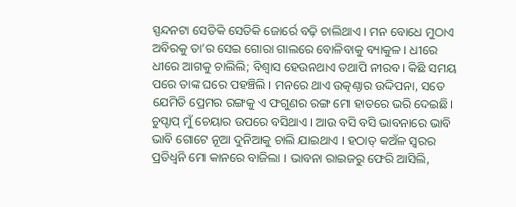ସ୍ପନ୍ଦନଟା ସେତିକି ସେତିକି ଜୋର୍ରେ ବଢ଼ି ଚାଲିଥାଏ । ମନ ବୋଧେ ମୁଠାଏ ଅବିରକୁ ତା’ର ସେଇ ଗୋରା ଗାଲରେ ବୋଳିବାକୁ ବ୍ୟାକୁଳ । ଧୀରେ ଧୀରେ ଆଗକୁ ଚାଲିଲି; ବିଶ୍ୱାସ ହେଉନଥାଏ ତଥାପି ନୀରବ। କିଛି ସମୟ ପରେ ତାଙ୍କ ଘରେ ପହଞ୍ଚିଲି । ମନରେ ଥାଏ ଉତ୍କଣ୍ଠାର ଉଦ୍ଦିପନା, ସତେ ଯେମିତି ପ୍ରେମର ରଙ୍ଗକୁ ଏ ଫଗୁଣର ରଙ୍ଗ ମୋ ହାତରେ ଭରି ଦେଇଛି। ଚୁପ୍ଚାପ୍ ମୁଁ ଚେୟାର ଉପରେ ବସିଥାଏ । ଆଉ ବସି ବସି ଭାବନାରେ ଭାବି ଭାବି ଗୋଟେ ନୂଆ ଦୁନିଆକୁ ଚାଲି ଯାଇଥାଏ । ହଠାତ୍ କଅଁଳ ସ୍ୱରର ପ୍ରତିଧ୍ୱନି ମୋ କାନରେ ବାଜିଲା । ଭାବନା ରାଇଜରୁ ଫେରି ଆସିଲି,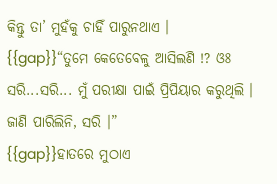କିନ୍ତୁ ତା’ ମୁହଁକୁ ଚାହିଁ ପାରୁନଥାଏ ।
{{gap}}“ତୁମେ କେତେବେଳୁ ଆସିଲଣି !? ଓଃ ସରି...ସରି... ମୁଁ ପରୀକ୍ଷା ପାଇଁ ପ୍ରିପିୟାର କରୁଥିଲି । ଜାଣି ପାରିଲିନି, ସରି ।”
{{gap}}ହାତରେ ମୁଠାଏ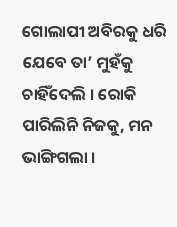ଗୋଲାପୀ ଅବିରକୁ ଧରି ଯେବେ ତା’ ମୁହଁକୁ ଚାହିଁଦେଲି । ରୋକି ପାରିଲିନି ନିଜକୁ, ମନ ଭାଙ୍ଗିଗଲା ।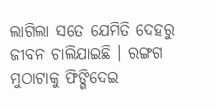ଲାଗିଲା ସତେ ଯେମିତି ଦେହରୁ ଜୀବନ ଚାଲିଯାଇଛି । ରଙ୍ଗଗ ମୁଠାଟାକୁ ଫିଙ୍ଗିଦେଇ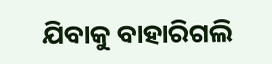ଯିବାକୁ ବାହାରିଗଲି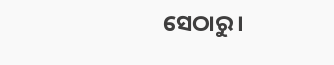ସେଠାରୁ ।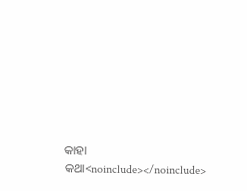କାହା କଥା<noinclude></noinclude>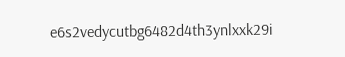e6s2vedycutbg6482d4th3ynlxxk29i